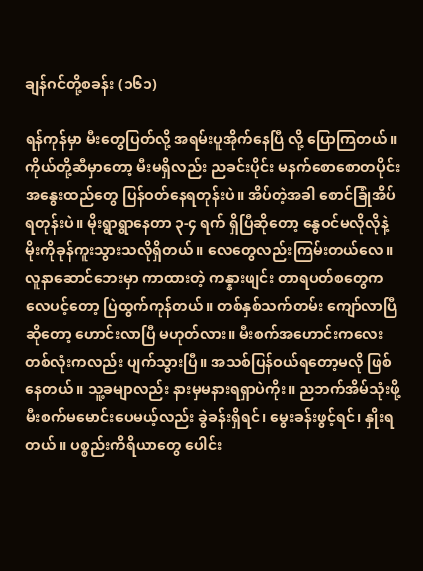ချန်ဂင်တို့စခန်း (၁၆၁)

ရန်ကုန်မှာ မီးတွေပြတ်လို့ အရမ်းပူအိုက်နေပြီ လို့ ပြောကြတယ်။ ကိုယ်တို့ဆီမှာတော့ မီးမရှိလည်း ညခင်းပိုင်း မနက်စောစောတပိုင်း အနွေးထည်တွေ ပြန်ဝတ်နေရတုန်းပဲ။ အိပ်တဲ့အခါ စောင်ခြုံအိပ်ရတုန်းပဲ။ မိုးရွာရွာနေတာ ၃-၄ ရက် ရှိပြီဆိုတော့ နွေဝင်မလိုလိုနဲ့ မိုးကိုခုန်ကူးသွားသလိုရှိတယ်။ လေတွေလည်းကြမ်းတယ်လေ။ လူနာဆောင်ဘေးမှာ ကာထားတဲ့ ကန္နားဖျင်း တာရပတ်စတွေက လေပင့်တော့ ပြဲထွက်ကုန်တယ်။ တစ်နှစ်သက်တမ်း ကျော်လာပြီဆိုတော့ ဟောင်းလာပြီ မဟုတ်လား။ မီးစက်အဟောင်းကလေးတစ်လုံးကလည်း ပျက်သွားပြီ။ အသစ်ပြန်ဝယ်ရတော့မလို ဖြစ်နေတယ်။ သူ့ခမျာလည်း နားမှမနားရရှာပဲကိုး။ ညဘက်အိမ်သုံးဖို့ မီးစက်မမောင်းပေမယ့်လည်း ခွဲခန်းရှိရင်၊ မွေးခန်းဖွင့်ရင်၊ နှိုးရတယ်။ ပစ္စည်းကိရိယာတွေ ပေါင်း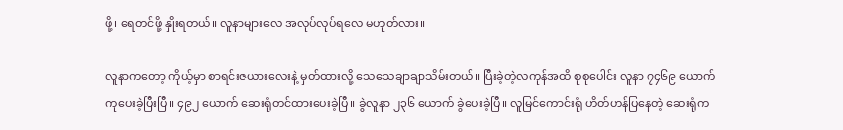ဖို့၊ ရေတင်ဖို့ နှိုးရတယ်။ လူနာများလေ အလုပ်လုပ်ရလေ မဟုတ်လား။

လူနာကတော့ ကိုယ့်မှာ စာရင်းဇယားလေးနဲ့ မှတ်ထားလို့ သေသေချာချာသိမ်းတယ်။ ပြီးခဲ့တဲ့လကုန်အထိ စုစုပေါင်း လူနာ ၇၄၆၉ ယောက် ကုပေးခဲ့ပြီးပြီ။ ၄၉၂ ယောက် ဆေးရုံတင်ထားပေးခဲ့ပြီ။ ခွဲလူနာ ၂၃၆ ယောက် ခွဲပေးခဲ့ပြီ။ လူမြင်ကောင်းရုံ ဟိတ်ဟန်ပြနေတဲ့ ဆေးရုံက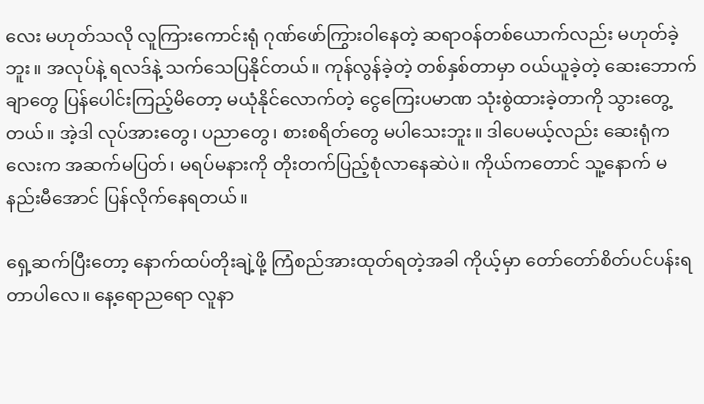လေး မဟုတ်သလို လူကြားကောင်းရုံ ဂုဏ်ဖော်ကြွားဝါနေတဲ့ ဆရာဝန်တစ်ယောက်လည်း မဟုတ်ခဲ့ဘူး။ အလုပ်နဲ့ ရလဒ်နဲ့ သက်သေပြနိုင်တယ်။ ကုန်လွန်ခဲ့တဲ့ တစ်နှစ်တာမှာ ဝယ်ယူခဲ့တဲ့ ဆေးဘောက်ချာတွေ ပြန်ပေါင်းကြည့်မိတော့ မယုံနိုင်လောက်တဲ့ ငွေကြေးပမာဏ သုံးစွဲထားခဲ့တာကို သွားတွေ့တယ်။ အဲ့ဒါ လုပ်အားတွေ၊ ပညာတွေ၊ စားစရိတ်တွေ မပါသေးဘူး။ ဒါပေမယ့်လည်း ဆေးရုံကလေးက အဆက်မပြတ်၊ မရပ်မနားကို တိုးတက်ပြည့်စုံလာနေဆဲပဲ။ ကိုယ်ကတောင် သူ့နောက် မနည်းမီအောင် ပြန်လိုက်နေရတယ်။

ရှေ့ဆက်ပြီးတော့ နောက်ထပ်တိုးချဲ့ဖို့ ကြံစည်အားထုတ်ရတဲ့အခါ ကိုယ့်မှာ တော်တော်စိတ်ပင်ပန်းရတာပါလေ။ နေ့ရောညရော လူနာ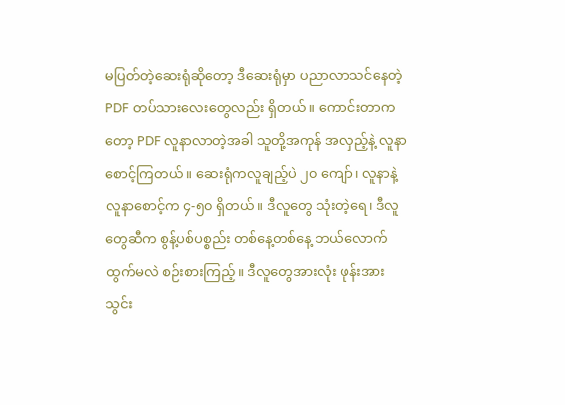မပြတ်တဲ့ဆေးရုံဆိုတော့ ဒီဆေးရုံမှာ ပညာလာသင်နေတဲ့ PDF တပ်သားလေးတွေလည်း ရှိတယ်။ ကောင်းတာကတော့ PDF လူနာလာတဲ့အခါ သူတို့အကုန် အလှည့်နဲ့ လူနာစောင့်ကြတယ်။ ဆေးရုံကလူချည့်ပဲ ၂၀ ကျော်၊ လူနာနဲ့ လူနာစောင့်က ၄-၅၀ ရှိတယ်။ ဒီလူတွေ သုံးတဲ့ရေ၊ ဒီလူတွေဆီက စွန့်ပစ်ပစ္စည်း တစ်နေ့တစ်နေ့ ဘယ်လောက်ထွက်မလဲ စဉ်းစားကြည့်။ ဒီလူတွေအားလုံး ဖုန်းအားသွင်း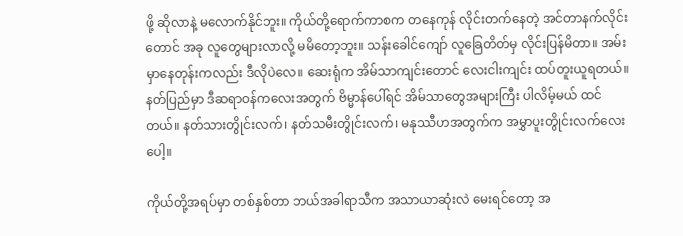ဖို့ ဆိုလာနဲ့ မလောက်နိုင်ဘူး။ ကိုယ်တို့ရောက်ကာစက တနေကုန် လိုင်းတက်နေတဲ့ အင်တာနက်လိုင်းတောင် အခု လူတွေများလာလို့ မမိတော့ဘူး။ သန်းခေါင်ကျော် လူခြေတိတ်မှ လိုင်းပြန်မိတာ။ အမ်း မှာနေတုန်းကလည်း ဒီလိုပဲလေ။ ဆေးရုံက အိမ်သာကျင်းတောင် လေးငါးကျင်း ထပ်တူးယူရတယ်။ နတ်ပြည်မှာ ဒီဆရာဝန်ကလေးအတွက် ဗိမ္မာန်ပေါ်ရင် အိမ်သာတွေအများကြီး ပါလိမ့်မယ် ထင်တယ်။ နတ်သားတွိုင်းလက်၊ နတ်သမီးတွိုင်းလက်၊ မနုဿီဟအတွက်က အမွှာပူးတွိုင်းလက်လေးပေါ့။

ကိုယ်တို့အရပ်မှာ တစ်နှစ်တာ ဘယ်အခါရာသီက အသာယာဆုံးလဲ မေးရင်တော့ အ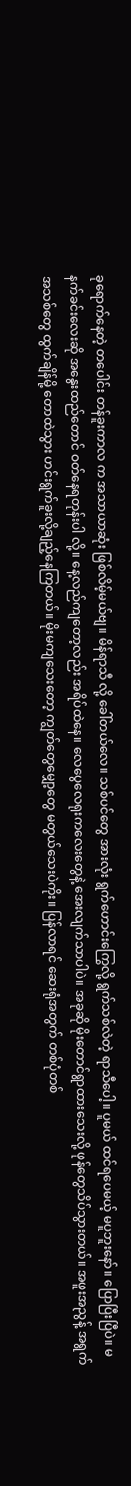ခုရောက်နေတဲ့ တပေါင်း တန်ခူးကာလ က အသာယာဆုံး ဖြစ်လိမ့်မယ်ဗျ။ မိန်ရာသီ လို့ ခေါ်တယ်လေ။ သစ်ပင်တွေ အားလုံး ရွက်ဟောင်းကြွေလို့ ရွက်သစ်လဲတဲ့ ရာသီပေါ့။ ပူမယ် ထင်ရပေမယ့် မပူဘူးနော်။ ပြောပြီးပြီပဲ။ မနက်ခင်းလေးဆို အနွေးထည်တောင် ဝတ်နေရတုန်းပါ လို့။ နေ့လည်ကျတော့လည်း အရိပ်ထဲနေ။ လေပွေလေရုးကလေးတွေနဲ့ အေးလျက်သာပါပဲ။ အခုဆို မိုးတောင်ရွာထားသေးလို့ ဖုန်တွေသိပ်သွားတယ်။ အဖူးအညွန့် အရွက်အသစ်တွေ ထွက်ချိန်မို့ တောထဲသွား ဟင်းရွက်ခူးလို့ချည့်နေကြတယ်။ မိုးမကျသေးတော့ ကျွတ်တွေမျှော့တွေ မတွယ်သေးပဲကိုး။ ပြန်လာရင် ဆေးရုံအတွက် တစ်ပုံတစ်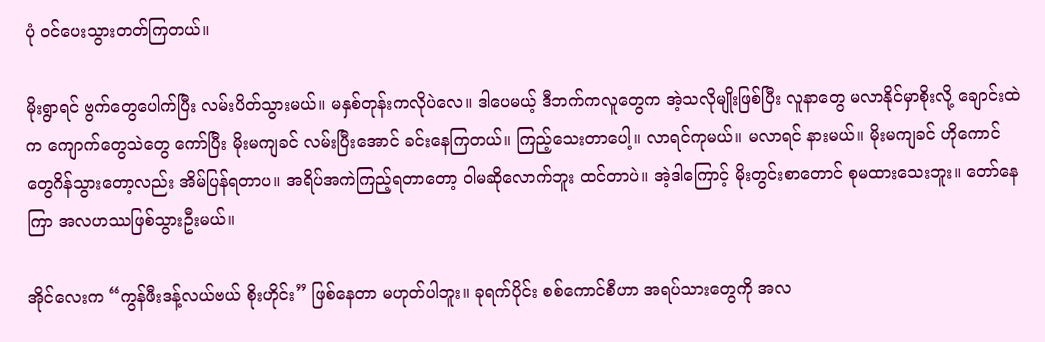ပုံ ဝင်ပေးသွားတတ်ကြတယ်။

မိုးရွာရင် ဗွက်တွေပေါက်ပြီး လမ်းပိတ်သွားမယ်။ မနှစ်တုန်းကလိုပဲလေ။ ဒါပေမယ့် ဒီဘက်ကလူတွေက အဲ့သလိုမျိုးဖြစ်ပြီး လူနာတွေ မလာနိုင်မှာစိုးလို့ ချောင်းထဲက ကျောက်တွေသဲတွေ ကော်ပြီး မိုးမကျခင် လမ်းပြီးအောင် ခင်းနေကြတယ်။ ကြည့်သေးတာပေါ့။ လာရင်ကုမယ်။ မလာရင် နားမယ်။ မိုးမကျခင် ဟိုကောင်တွေဂိန်သွားတော့လည်း အိမ်ပြန်ရတာပ။ အရိပ်အကဲကြည့်ရတာတော့ ဝါမဆိုလောက်ဘူး ထင်တာပဲ။ အဲ့ဒါကြောင့် မိုးတွင်းစာတောင် စုမထားသေးဘူး။ တော်နေကြာ အလဟဿဖြစ်သွားဦးမယ်။

အိုင်လေးက “ကွန်ဖီးဒန့်လယ်ဗယ် စိုးဟိုင်း” ဖြစ်နေတာ မဟုတ်ပါဘူး။ ခုရက်ပိုင်း စစ်ကောင်စီဟာ အရပ်သားတွေကို အလ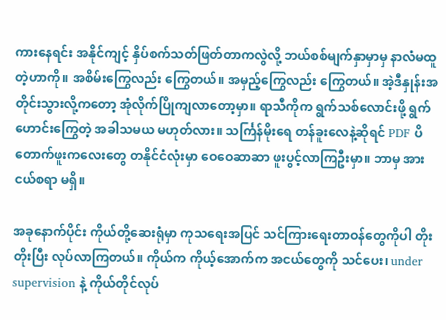ကားနေရင်း အနိုင်ကျင့် နှိပ်စက်သတ်ဖြတ်တာကလွဲလို့ ဘယ်စစ်မျက်နှာမှာမှ နာလံမထူတဲ့ဟာကို။ အစိမ်းကြွေလည်း ကြွေတယ်။ အမှည့်ကြွေလည်း ကြွေတယ်။ အဲ့ဒီနှုန်းအတိုင်းသွားလို့ကတော့ အုံလိုက်ပြိုကျလာတော့မှာ။ ရာသီကိုက ရွက်သစ်လောင်းဖို့ ရွက်ဟောင်းကြွေတဲ့ အခါသမယ မဟုတ်လား။ သင်္ကြန်မိုးရေ တန်ခူးလေနဲ့ဆိုရင် PDF ပိတောက်ဖူးကလေးတွေ တနိုင်ငံလုံးမှာ ဝေဝေဆာဆာ ဖူးပွင့်လာကြဦးမှာ။ ဘာမှ အားငယ်စရာ မရှိ။

အခုနောက်ပိုင်း ကိုယ်တို့ဆေးရုံမှာ ကုသရေးအပြင် သင်ကြားရေးတာဝန်တွေကိုပါ တိုးတိုးပြီး လုပ်လာကြတယ်။ ကိုယ်က ကိုယ့်အောက်က အငယ်တွေကို သင်ပေး၊ under supervision နဲ့ ကိုယ်တိုင်လုပ်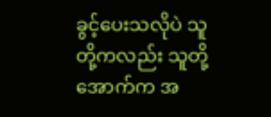ခွင့်ပေးသလိုပဲ သူတို့ကလည်း သူတို့အောက်က အ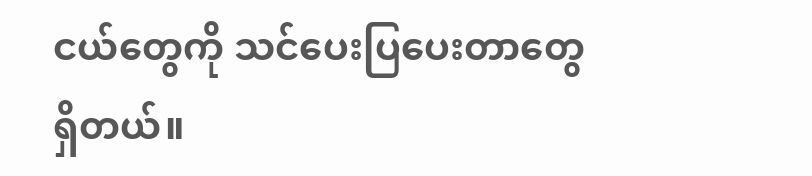ငယ်တွေကို သင်ပေးပြပေးတာတွေ ရှိတယ်။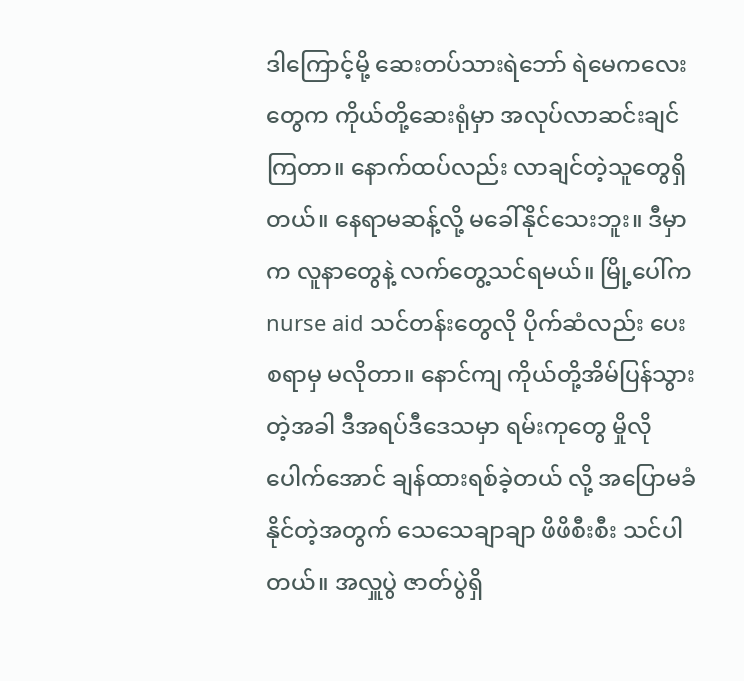ဒါကြောင့်မို့ ဆေးတပ်သားရဲဘော် ရဲမေကလေးတွေက ကိုယ်တို့ဆေးရုံမှာ အလုပ်လာဆင်းချင်ကြတာ။ နောက်ထပ်လည်း လာချင်တဲ့သူတွေရှိတယ်။ နေရာမဆန့်လို့ မခေါ်နိုင်သေးဘူး။ ဒီမှာက လူနာတွေနဲ့ လက်တွေ့သင်ရမယ်။ မြို့ပေါ်က nurse aid သင်တန်းတွေလို ပိုက်ဆံလည်း ပေးစရာမှ မလိုတာ။ နောင်ကျ ကိုယ်တို့အိမ်ပြန်သွားတဲ့အခါ ဒီအရပ်ဒီဒေသမှာ ရမ်းကုတွေ မှိုလိုပေါက်အောင် ချန်ထားရစ်ခဲ့တယ် လို့ အပြောမခံနိုင်တဲ့အတွက် သေသေချာချာ ဖိဖိစီးစီး သင်ပါတယ်။ အလှူပွဲ ဇာတ်ပွဲရှိ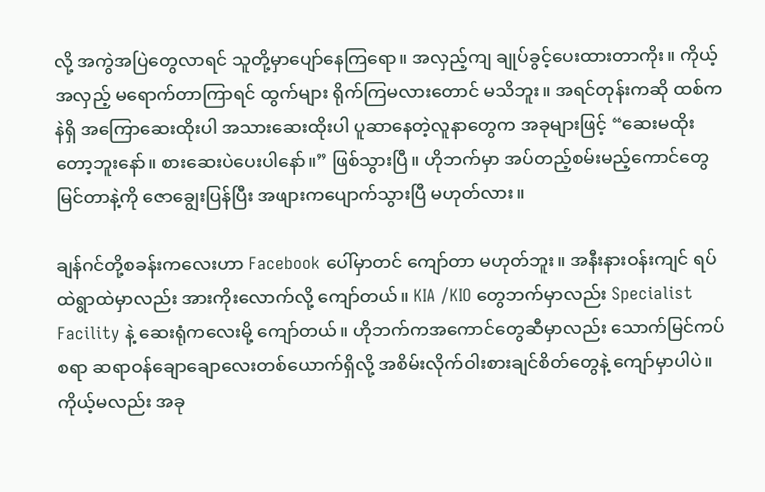လို့ အကွဲအပြဲတွေလာရင် သူတို့မှာပျော်နေကြရော။ အလှည့်ကျ ချုပ်ခွင့်ပေးထားတာကိုး။ ကိုယ့်အလှည့် မရောက်တာကြာရင် ထွက်များ ရိုက်ကြမလားတောင် မသိဘူး။ အရင်တုန်းကဆို ထစ်ကနဲရှိ အကြောဆေးထိုးပါ အသားဆေးထိုးပါ ပူဆာနေတဲ့လူနာတွေက အခုများဖြင့် “ဆေးမထိုးတော့ဘူးနော်။ စားဆေးပဲပေးပါနော်။” ဖြစ်သွားပြီ။ ဟိုဘက်မှာ အပ်တည့်စမ်းမည့်ကောင်တွေ မြင်တာနဲ့ကို ဇောချွေးပြန်ပြီး အဖျားကပျောက်သွားပြီ မဟုတ်လား။

ချန်ဂင်တို့စခန်းကလေးဟာ Facebook ပေါ်မှာတင် ကျော်တာ မဟုတ်ဘူး။ အနီးနားဝန်းကျင် ရပ်ထဲရွာထဲမှာလည်း အားကိုးလောက်လို့ ကျော်တယ်။ KIA /KIO တွေဘက်မှာလည်း Specialist Facility နဲ့ ဆေးရုံကလေးမို့ ကျော်တယ်။ ဟိုဘက်ကအကောင်တွေဆီမှာလည်း သောက်မြင်ကပ်စရာ ဆရာဝန်ချောချောလေးတစ်ယောက်ရှိလို့ အစိမ်းလိုက်ဝါးစားချင်စိတ်တွေနဲ့ ကျော်မှာပါပဲ။ ကိုယ့်မလည်း အခု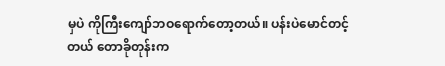မှပဲ ကိုကြီးကျော်ဘဝရောက်တော့တယ်။ ပန်းပဲမောင်တင့်တယ် တောခိုတုန်းက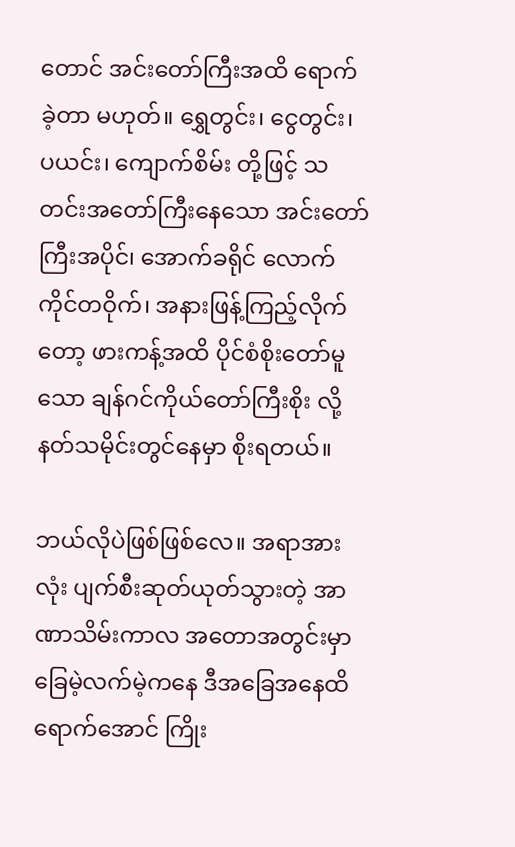တောင် အင်းတော်ကြီးအထိ ရောက်ခဲ့တာ မဟုတ်။ ရွှေတွင်း၊ ငွေတွင်း၊ ပယင်း၊ ကျောက်စိမ်း တို့ဖြင့် သတင်းအတော်ကြီးနေသော အင်းတော်ကြီးအပိုင်၊ အောက်ခရိုင် လောက်ကိုင်တဝိုက်၊ အနားဖြန့်ကြည့်လိုက်တော့ ဖားကန့်အထိ ပိုင်စံစိုးတော်မူသော ချန်ဂင်ကိုယ်တော်ကြီးစိုး လို့ နတ်သမိုင်းတွင်နေမှာ စိုးရတယ်။

ဘယ်လိုပဲဖြစ်ဖြစ်လေ။ အရာအားလုံး ပျက်စီးဆုတ်ယုတ်သွားတဲ့ အာဏာသိမ်းကာလ အတောအတွင်းမှာ ခြေမဲ့လက်မဲ့ကနေ ဒီအခြေအနေထိရောက်အောင် ကြိုး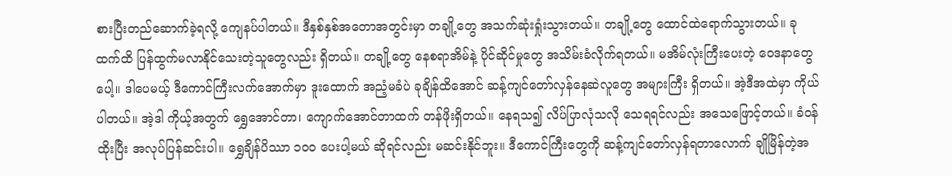စားပြီးတည်ဆောက်ခဲ့ရလို့ ကျေနပ်ပါတယ်။ ဒီနှစ်နှစ်အတောအတွင်းမှာ တချို့တွေ အသက်ဆုံးရှုံးသွားတယ်။ တချို့တွေ ထောင်ထဲရောက်သွားတယ်။ ခုထက်ထိ ပြန်ထွက်မလာနိုင်သေးတဲ့သူတွေလည်း ရှိတယ်။ တချို့တွေ နေစရာအိမ်နဲ့ ပိုင်ဆိုင်မှုတွေ အသိမ်းခံလိုက်ရတယ်။ မအိမ်လုံးကြီးပေးတဲ့ ဝေဒနာတွေပေါ့။ ဒါပေမယ့် ဒီကောင်ကြီးလက်အောက်မှာ ဒူးထောက် အညံ့မခံပဲ ခုချိန်ထိအောင် ဆန့်ကျင်တော်လှန်နေဆဲလူတွေ အများကြီး ရှိတယ်။ အဲ့ဒီအထဲမှာ ကိုယ်ပါတယ်။ အဲ့ဒါ ကိုယ့်အတွက် ရွှေအောင်တာ၊ ကျောက်အောင်တာထက် တန်ဖိုးရှိတယ်။ နေရသ၍ လိပ်ပြာလုံသလို သေရရင်လည်း အသေဖြောင့်တယ်။ ခံဝန်ထိုးပြီး အလုပ်ပြန်ဆင်းပါ။ ရွှေချိန်ပိဿာ ၁၀၀ ပေးပါ့မယ် ဆိုရင်လည်း မဆင်းနိုင်ဘူး။ ဒီကောင်ကြီးတွေကို ဆန့်ကျင်တော်လှန်ရတာလောက် ချိုမြိန်တဲ့အ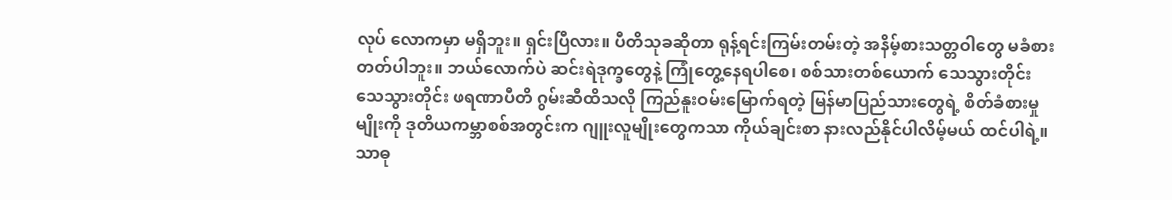လုပ် လောကမှာ မရှိဘူး။ ရှင်းပြီလား။ ပီတိသုခဆိုတာ ရုန့်ရင်းကြမ်းတမ်းတဲ့ အနိမ့်စားသတ္တဝါတွေ မခံစားတတ်ပါဘူး။ ဘယ်လောက်ပဲ ဆင်းရဲဒုက္ခတွေနဲ့ ကြုံတွေ့နေရပါစေ၊ စစ်သားတစ်ယောက် သေသွားတိုင်း သေသွားတိုင်း ဖရဏာပီတိ ဂွမ်းဆီထိသလို ကြည်နူးဝမ်းမြောက်ရတဲ့ မြန်မာပြည်သားတွေရဲ့ စိတ်ခံစားမှုမျိုးကို ဒုတိယကမ္ဘာစစ်အတွင်းက ဂျူးလူမျိုးတွေကသာ ကိုယ်ချင်းစာ နားလည်နိုင်ပါလိမ့်မယ် ထင်ပါရဲ့။ သာဓု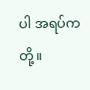ပါ အရပ်ကတို့။